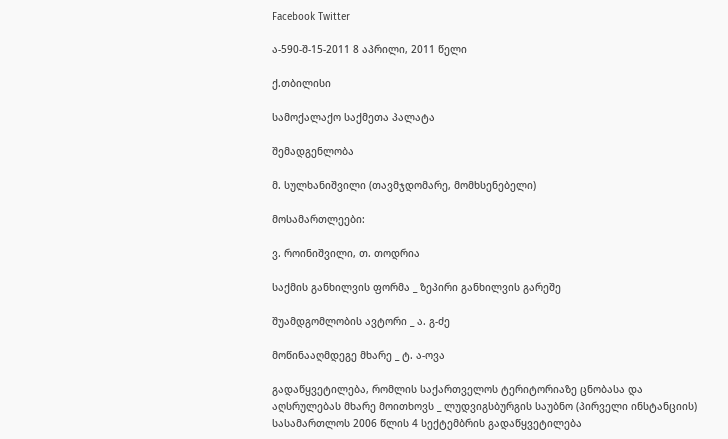Facebook Twitter

ა-590-შ-15-2011 8 აპრილი, 2011 წელი

ქ.თბილისი

სამოქალაქო საქმეთა პალატა

შემადგენლობა

მ. სულხანიშვილი (თავმჯდომარე, მომხსენებელი)

მოსამართლეები:

ვ. როინიშვილი, თ. თოდრია

საქმის განხილვის ფორმა _ ზეპირი განხილვის გარეშე

შუამდგომლობის ავტორი _ ა. გ-ძე

მოწინააღმდეგე მხარე _ ტ. ა-ოვა

გადაწყვეტილება, რომლის საქართველოს ტერიტორიაზე ცნობასა და აღსრულებას მხარე მოითხოვს _ ლუდვიგსბურგის საუბნო (პირველი ინსტანციის) სასამართლოს 2006 წლის 4 სექტემბრის გადაწყვეტილება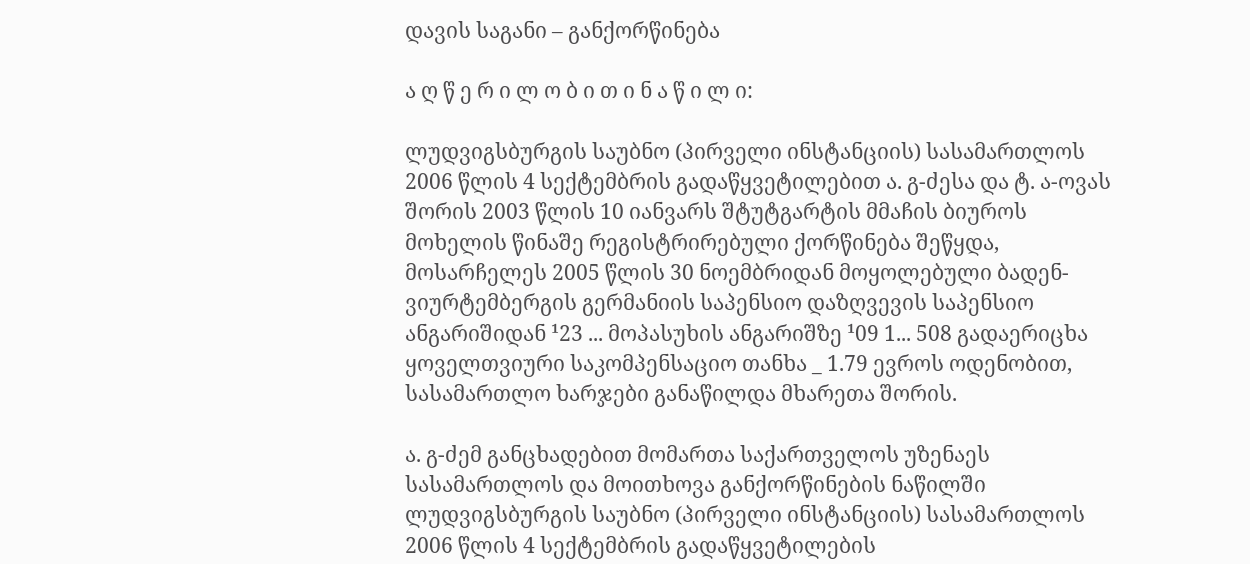დავის საგანი – განქორწინება

ა ღ წ ე რ ი ლ ო ბ ი თ ი ნ ა წ ი ლ ი:

ლუდვიგსბურგის საუბნო (პირველი ინსტანციის) სასამართლოს 2006 წლის 4 სექტემბრის გადაწყვეტილებით ა. გ-ძესა და ტ. ა-ოვას შორის 2003 წლის 10 იანვარს შტუტგარტის მმაჩის ბიუროს მოხელის წინაშე რეგისტრირებული ქორწინება შეწყდა, მოსარჩელეს 2005 წლის 30 ნოემბრიდან მოყოლებული ბადენ-ვიურტემბერგის გერმანიის საპენსიო დაზღვევის საპენსიო ანგარიშიდან ¹23 ... მოპასუხის ანგარიშზე ¹09 1... 508 გადაერიცხა ყოველთვიური საკომპენსაციო თანხა _ 1.79 ევროს ოდენობით, სასამართლო ხარჯები განაწილდა მხარეთა შორის.

ა. გ-ძემ განცხადებით მომართა საქართველოს უზენაეს სასამართლოს და მოითხოვა განქორწინების ნაწილში ლუდვიგსბურგის საუბნო (პირველი ინსტანციის) სასამართლოს 2006 წლის 4 სექტემბრის გადაწყვეტილების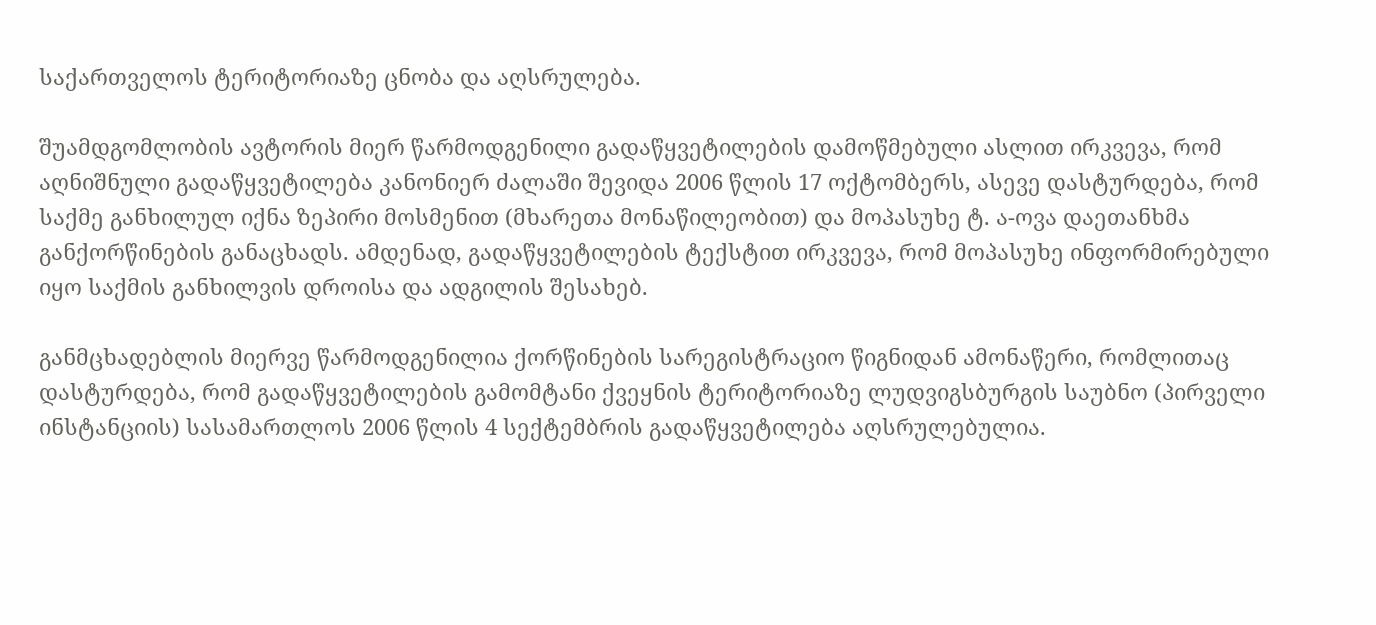საქართველოს ტერიტორიაზე ცნობა და აღსრულება.

შუამდგომლობის ავტორის მიერ წარმოდგენილი გადაწყვეტილების დამოწმებული ასლით ირკვევა, რომ აღნიშნული გადაწყვეტილება კანონიერ ძალაში შევიდა 2006 წლის 17 ოქტომბერს, ასევე დასტურდება, რომ საქმე განხილულ იქნა ზეპირი მოსმენით (მხარეთა მონაწილეობით) და მოპასუხე ტ. ა-ოვა დაეთანხმა განქორწინების განაცხადს. ამდენად, გადაწყვეტილების ტექსტით ირკვევა, რომ მოპასუხე ინფორმირებული იყო საქმის განხილვის დროისა და ადგილის შესახებ.

განმცხადებლის მიერვე წარმოდგენილია ქორწინების სარეგისტრაციო წიგნიდან ამონაწერი, რომლითაც დასტურდება, რომ გადაწყვეტილების გამომტანი ქვეყნის ტერიტორიაზე ლუდვიგსბურგის საუბნო (პირველი ინსტანციის) სასამართლოს 2006 წლის 4 სექტემბრის გადაწყვეტილება აღსრულებულია.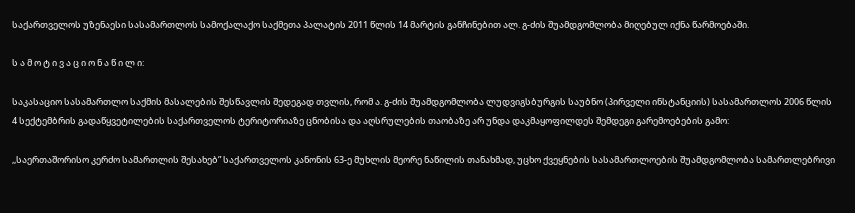საქართველოს უზენაესი სასამართლოს სამოქალაქო საქმეთა პალატის 2011 წლის 14 მარტის განჩინებით ალ. გ-ძის შუამდგომლობა მიღებულ იქნა წარმოებაში.

ს ა მ ო ტ ი ვ ა ც ი ო ნ ა წ ი ლ ი:

საკასაციო სასამართლო საქმის მასალების შესწავლის შედეგად თვლის, რომ ა. გ-ძის შუამდგომლობა ლუდვიგსბურგის საუბნო (პირველი ინსტანციის) სასამართლოს 2006 წლის 4 სექტემბრის გადაწყვეტილების საქართველოს ტერიტორიაზე ცნობისა და აღსრულების თაობაზე არ უნდა დაკმაყოფილდეს შემდეგი გარემოებების გამო:

,,საერთაშორისო კერძო სამართლის შესახებ” საქართველოს კანონის 63-ე მუხლის მეორე ნაწილის თანახმად, უცხო ქვეყნების სასამართლოების შუამდგომლობა სამართლებრივი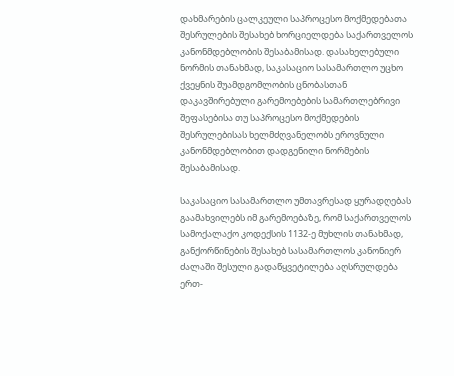დახმარების ცალკეული საპროცესო მოქმედებათა შესრულების შესახებ ხორციელდება საქართველოს კანონმდებლობის შესაბამისად. დასახელებული ნორმის თანახმად, საკასაციო სასამართლო უცხო ქვეყნის შუამდგომლობის ცნობასთან დაკავშირებული გარემოებების სამართლებრივი შეფასებისა თუ საპროცესო მოქმედების შესრულებისას ხელმძღვანელობს ეროვნული კანონმდებლობით დადგენილი ნორმების შესაბამისად.

საკასაციო სასამართლო უმთავრესად ყურადღებას გაამახვილებს იმ გარემოებაზე, რომ საქართველოს სამოქალაქო კოდექსის 1132-ე მუხლის თანახმად, განქორწინების შესახებ სასამართლოს კანონიერ ძალაში შესული გადაწყვეტილება აღსრულდება ერთ-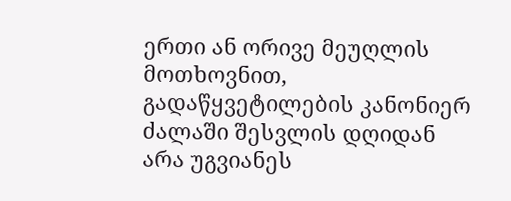ერთი ან ორივე მეუღლის მოთხოვნით, გადაწყვეტილების კანონიერ ძალაში შესვლის დღიდან არა უგვიანეს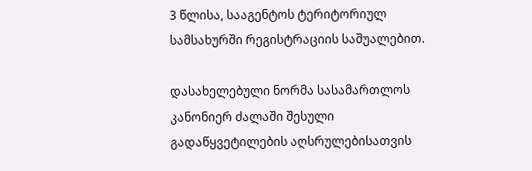3 წლისა, სააგენტოს ტერიტორიულ სამსახურში რეგისტრაციის საშუალებით.

დასახელებული ნორმა სასამართლოს კანონიერ ძალაში შესული გადაწყვეტილების აღსრულებისათვის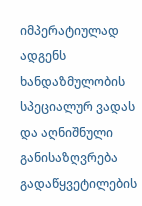იმპერატიულად ადგენს ხანდაზმულობის სპეციალურ ვადას და აღნიშნული განისაზღვრება გადაწყვეტილების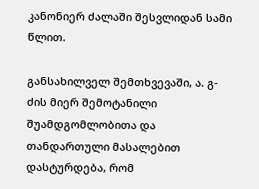კანონიერ ძალაში შესვლიდან სამი წლით.

განსახილველ შემთხვევაში, ა. გ-ძის მიერ შემოტანილი შუამდგომლობითა და თანდართული მასალებით დასტურდება, რომ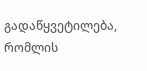გადაწყვეტილება, რომლის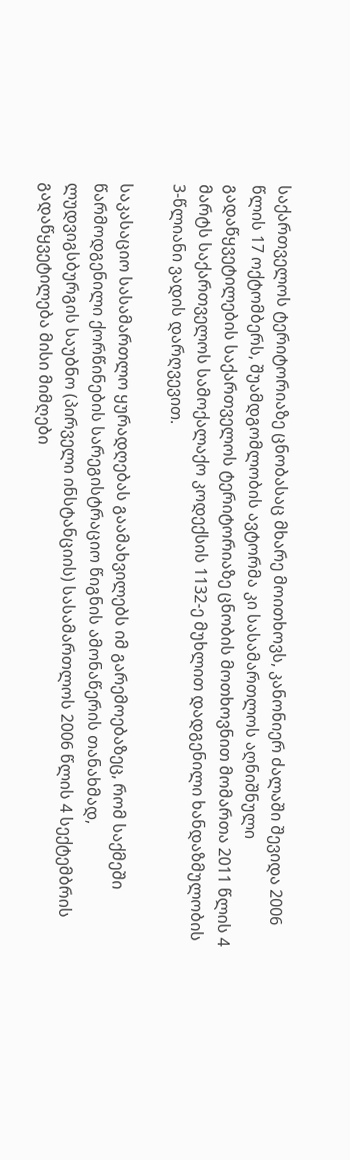საქართველოს ტერიტორიაზე ცნობასაც მხარე მოითხოვს, კანონიერ ძალაში შევიდა 2006 წლის 17 ოქტომბერს, შუამდგომლობის ავტორმა კი სასამართლოს აღნიშნული გადაწყვეტილების საქართველოს ტერიტორიაზე ცნობის მოთხოვნით მომართა 2011 წლის 4 მარტს საქართველოს სამოქალაქო კოდექსის 1132-ე მუხლით დადგენილი ხანდაზმულობის 3-წლიანი ვადის დარღვევით.

საკასაციო სასამართლო ყურადღებას გაამახვილებს იმ გარემოებაზეც, რომ საქმეში წარმოდგენილი ქორწინების სარეგისტრაციო წიგნის ამონაწერის თანახმად, ლუდვიგსბურგის საუბნო (პირველი ინსტანციის) სასამართლოს 2006 წლის 4 სექტემბრის გადაწყვეტილება მისი მიმღები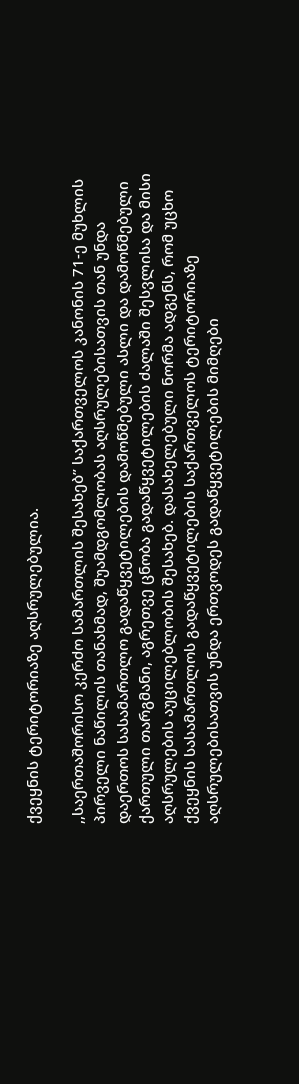ქვეყნის ტერიტორიაზე აღსრულებულია.

,,საერთაშორისო კერძო სამართლის შესახებ” საქართველოს კანონის 71-ე მუხლის პირველი ნაწილის თანახმად, შუამდგომლობას აღსრულებისათვის თან უნდა დაერთოს სასამართლო გადაწყვეტილების დამოწმებული ასლი და დამოწმებული ქართული თარგმანი, აგრეთვე ცნობა გადაწყვეტილების ძალაში შესვლისა და მისი აღსრულების აუცილებლობის შესახებ. დასახელებული ნორმა ადგენს, რომ უცხო ქვეყნის სასამართლოს გადაწყვეტილების საქართველოს ტერიტორიაზე აღსრულებისათვის უნდა ერთვოდეს გადაწყვეტილების მიმღები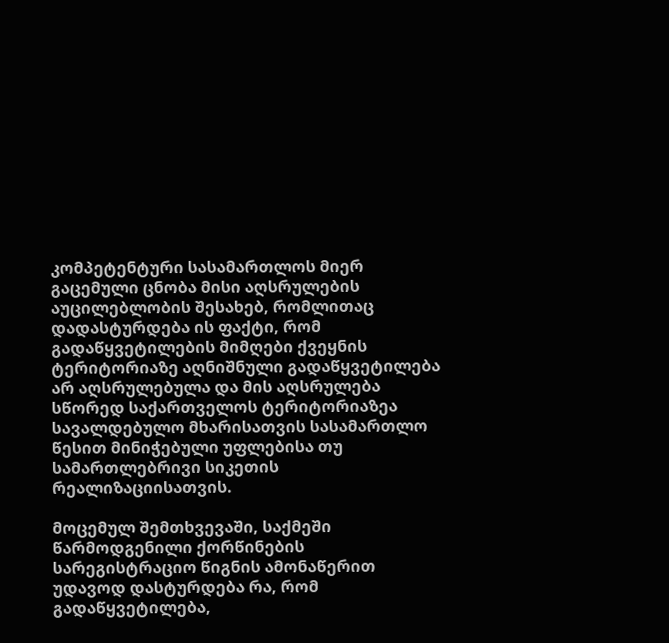კომპეტენტური სასამართლოს მიერ გაცემული ცნობა მისი აღსრულების აუცილებლობის შესახებ, რომლითაც დადასტურდება ის ფაქტი, რომ გადაწყვეტილების მიმღები ქვეყნის ტერიტორიაზე აღნიშნული გადაწყვეტილება არ აღსრულებულა და მის აღსრულება სწორედ საქართველოს ტერიტორიაზეა სავალდებულო მხარისათვის სასამართლო წესით მინიჭებული უფლებისა თუ სამართლებრივი სიკეთის რეალიზაციისათვის.

მოცემულ შემთხვევაში, საქმეში წარმოდგენილი ქორწინების სარეგისტრაციო წიგნის ამონაწერით უდავოდ დასტურდება რა, რომ გადაწყვეტილება,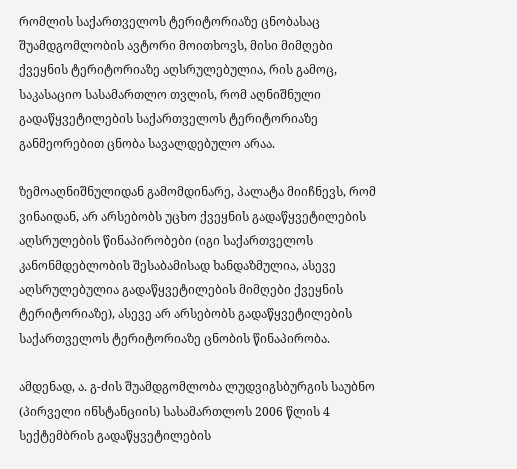რომლის საქართველოს ტერიტორიაზე ცნობასაც შუამდგომლობის ავტორი მოითხოვს, მისი მიმღები ქვეყნის ტერიტორიაზე აღსრულებულია, რის გამოც, საკასაციო სასამართლო თვლის, რომ აღნიშნული გადაწყვეტილების საქართველოს ტერიტორიაზე განმეორებით ცნობა სავალდებულო არაა.

ზემოაღნიშნულიდან გამომდინარე, პალატა მიიჩნევს, რომ ვინაიდან, არ არსებობს უცხო ქვეყნის გადაწყვეტილების აღსრულების წინაპირობები (იგი საქართველოს კანონმდებლობის შესაბამისად ხანდაზმულია, ასევე აღსრულებულია გადაწყვეტილების მიმღები ქვეყნის ტერიტორიაზე), ასევე არ არსებობს გადაწყვეტილების საქართველოს ტერიტორიაზე ცნობის წინაპირობა.

ამდენად, ა. გ-ძის შუამდგომლობა ლუდვიგსბურგის საუბნო (პირველი ინსტანციის) სასამართლოს 2006 წლის 4 სექტემბრის გადაწყვეტილების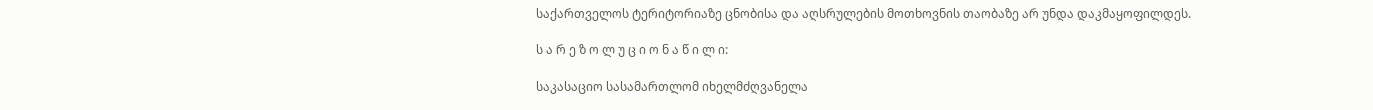საქართველოს ტერიტორიაზე ცნობისა და აღსრულების მოთხოვნის თაობაზე არ უნდა დაკმაყოფილდეს.

ს ა რ ე ზ ო ლ უ ც ი ო ნ ა წ ი ლ ი:

საკასაციო სასამართლომ იხელმძღვანელა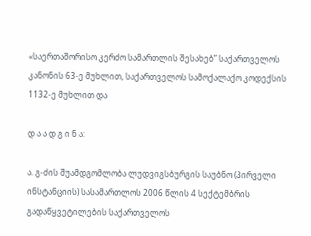«საერთაშორისო კერძო სამართლის შესახებ” საქართველოს კანონის 63-ე მუხლით, საქართველოს სამოქალაქო კოდექსის 1132-ე მუხლით და

დ ა ა დ გ ი ნ ა:

ა. გ-ძის შუამდგომლობა ლუდვიგსბურგის საუბნო (პირველი ინსტანციის) სასამართლოს 2006 წლის 4 სექტემბრის გადაწყვეტილების საქართველოს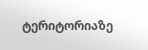ტერიტორიაზე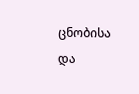ცნობისა და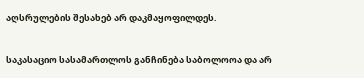აღსრულების შესახებ არ დაკმაყოფილდეს.

საკასაციო სასამართლოს განჩინება საბოლოოა და არ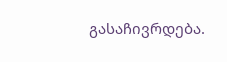გასაჩივრდება.